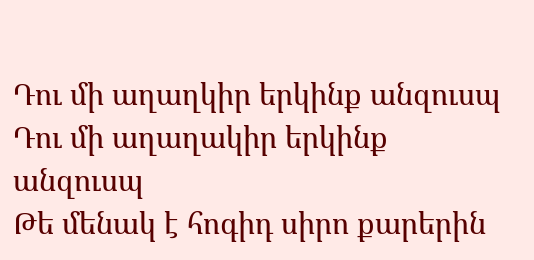Դու մի աղաղկիր երկինք անզուսպ
Դու մի աղաղակիր երկինք անզուսպ
Թե մենակ է հոգիդ սիրո քարերին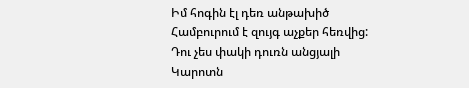Իմ հոգին էլ դեռ անթախիծ
Համբուրում է զույգ աչքեր հեռվից:
Դու չես փակի դուռն անցյալի
Կարոտն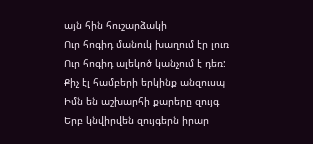այն հին հուշարձակի
Ուր հոգիդ մանուկ խաղում էր լուռ
Ուր հոգիդ ալեկոծ կանչում է դեռ:
Քիչ էլ համբերի երկինք անզուսպ
Իմն են աշխարհի քարերը զույգ
Երբ կնվիրվեն զույգերն իրար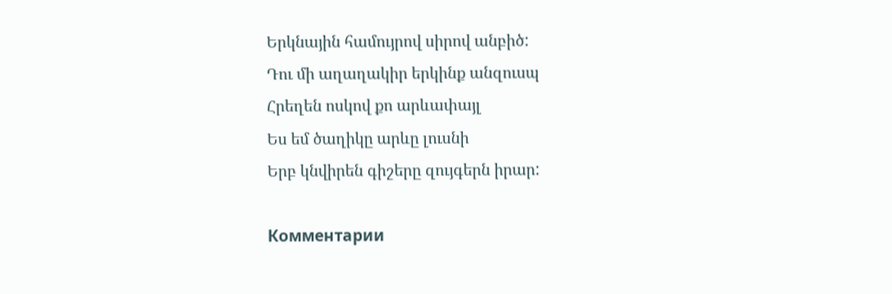Երկնային համույրով սիրով անբիծ:
Դու մի աղաղակիր երկինք անզուսպ
Հրեղեն ոսկով քո արևափայլ
Ես եմ ծաղիկը արևը լուսնի
Երբ կնվիրեն գիշերը զույգերն իրար:

Комментарии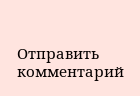Отправить комментарий